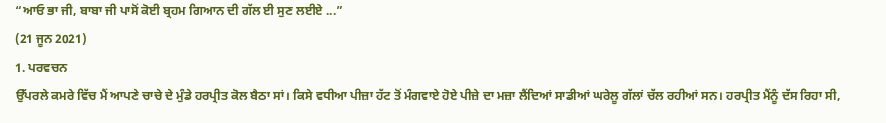“ਆਓ ਭਾ ਜੀ, ਬਾਬਾ ਜੀ ਪਾਸੋਂ ਕੋਈ ਬ੍ਰਹਮ ਗਿਆਨ ਦੀ ਗੱਲ ਈ ਸੁਣ ਲਈਏ ...”
(21 ਜੂਨ 2021)
1. ਪਰਵਚਨ
ਉੱਪਰਲੇ ਕਮਰੇ ਵਿੱਚ ਮੈਂ ਆਪਣੇ ਚਾਚੇ ਦੇ ਮੁੰਡੇ ਹਰਪ੍ਰੀਤ ਕੋਲ ਬੈਠਾ ਸਾਂ। ਕਿਸੇ ਵਧੀਆ ਪੀਜ਼ਾ ਹੱਟ ਤੋਂ ਮੰਗਵਾਏ ਹੋਏ ਪੀਜ਼ੇ ਦਾ ਮਜ਼ਾ ਲੈਂਦਿਆਂ ਸਾਡੀਆਂ ਘਰੇਲੂ ਗੱਲਾਂ ਚੱਲ ਰਹੀਆਂ ਸਨ। ਹਰਪ੍ਰੀਤ ਮੈਂਨੂੰ ਦੱਸ ਰਿਹਾ ਸੀ,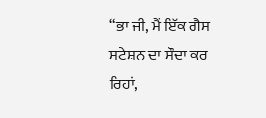“ਭਾ ਜੀ, ਮੈਂ ਇੱਕ ਗੈਸ ਸਟੇਸ਼ਨ ਦਾ ਸੌਦਾ ਕਰ ਰਿਹਾਂ,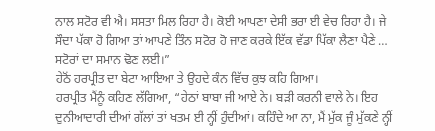ਨਾਲ ਸਟੋਰ ਵੀ ਐ। ਸਸਤਾ ਮਿਲ ਰਿਹਾ ਹੈ। ਕੋਈ ਆਪਣਾ ਦੇਸੀ ਭਰਾ ਈ ਵੇਚ ਰਿਹਾ ਹੈ। ਜੇ ਸੌਦਾ ਪੱਕਾ ਹੋ ਗਿਆ ਤਾਂ ਆਪਣੇ ਤਿੰਨ ਸਟੋਰ ਹੋ ਜਾਣ ਕਰਕੇ ਇੱਕ ਵੱਡਾ ਪਿੱਕਾ ਲੈਣਾ ਪੈਣੇ … ਸਟੋਰਾਂ ਦਾ ਸਮਾਨ ਢੋਣ ਲਈ।”
ਹੇਠੋਂ ਹਰਪ੍ਰੀਤ ਦਾ ਬੇਟਾ ਆਇਆ ਤੇ ਉਹਦੇ ਕੰਨ ਵਿੱਚ ਕੁਝ ਕਹਿ ਗਿਆ।
ਹਰਪ੍ਰੀਤ ਮੈਂਨੂੰ ਕਹਿਣ ਲੱਗਿਆ, “ਹੇਠਾਂ ਬਾਬਾ ਜੀ ਆਏ ਨੇ। ਬੜੀ ਕਰਨੀ ਵਾਲੇ ਨੇ। ਇਹ ਦੁਨੀਆਦਾਰੀ ਦੀਆਂ ਗੱਲਾਂ ਤਾਂ ਖਤਮ ਈ ਨ੍ਹੀਂ ਹੁੰਦੀਆਂ। ਕਹਿੰਦੇ ਆ ਨਾ, ਮੈਂ ਮੁੱਕ ਜੂੰ ਮੁੱਕਣੇ ਨ੍ਹੀਂ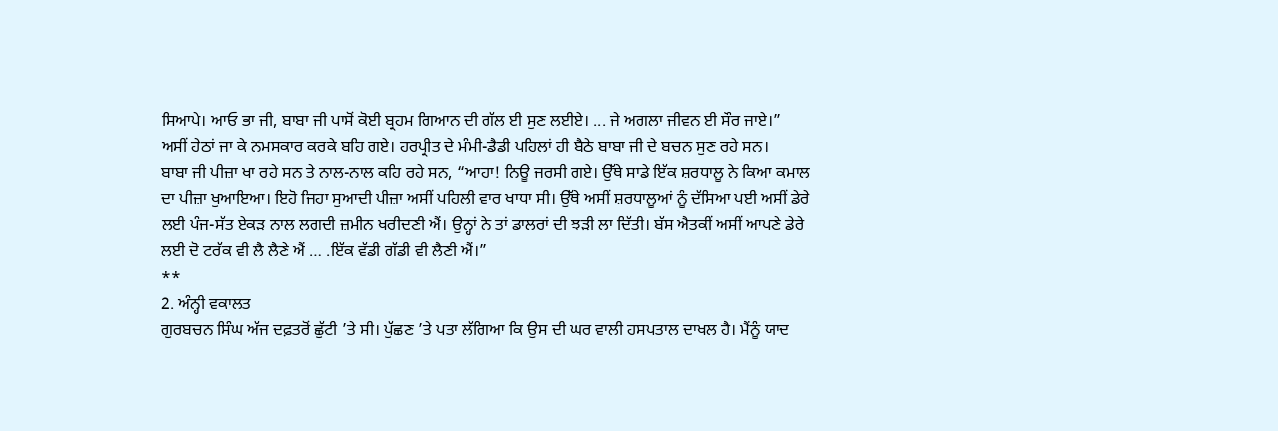ਸਿਆਪੇ। ਆਓ ਭਾ ਜੀ, ਬਾਬਾ ਜੀ ਪਾਸੋਂ ਕੋਈ ਬ੍ਰਹਮ ਗਿਆਨ ਦੀ ਗੱਲ ਈ ਸੁਣ ਲਈਏ। ... ਜੇ ਅਗਲਾ ਜੀਵਨ ਈ ਸੌਰ ਜਾਏ।”
ਅਸੀਂ ਹੇਠਾਂ ਜਾ ਕੇ ਨਮਸਕਾਰ ਕਰਕੇ ਬਹਿ ਗਏ। ਹਰਪ੍ਰੀਤ ਦੇ ਮੰਮੀ-ਡੈਡੀ ਪਹਿਲਾਂ ਹੀ ਬੈਠੇ ਬਾਬਾ ਜੀ ਦੇ ਬਚਨ ਸੁਣ ਰਹੇ ਸਨ।
ਬਾਬਾ ਜੀ ਪੀਜ਼ਾ ਖਾ ਰਹੇ ਸਨ ਤੇ ਨਾਲ-ਨਾਲ ਕਹਿ ਰਹੇ ਸਨ, “ਆਹਾ! ਨਿਊ ਜਰਸੀ ਗਏ। ਉੱਥੇ ਸਾਡੇ ਇੱਕ ਸ਼ਰਧਾਲੂ ਨੇ ਕਿਆ ਕਮਾਲ ਦਾ ਪੀਜ਼ਾ ਖੁਆਇਆ। ਇਹੋ ਜਿਹਾ ਸੁਆਦੀ ਪੀਜ਼ਾ ਅਸੀਂ ਪਹਿਲੀ ਵਾਰ ਖਾਧਾ ਸੀ। ਉੱਥੇ ਅਸੀਂ ਸ਼ਰਧਾਲੂਆਂ ਨੂੰ ਦੱਸਿਆ ਪਈ ਅਸੀਂ ਡੇਰੇ ਲਈ ਪੰਜ-ਸੱਤ ਏਕੜ ਨਾਲ ਲਗਦੀ ਜ਼ਮੀਨ ਖਰੀਦਣੀ ਐਂ। ਉਨ੍ਹਾਂ ਨੇ ਤਾਂ ਡਾਲਰਾਂ ਦੀ ਝੜੀ ਲਾ ਦਿੱਤੀ। ਬੱਸ ਐਤਕੀਂ ਅਸੀਂ ਆਪਣੇ ਡੇਰੇ ਲਈ ਦੋ ਟਰੱਕ ਵੀ ਲੈ ਲੈਣੇ ਐਂ … .ਇੱਕ ਵੱਡੀ ਗੱਡੀ ਵੀ ਲੈਣੀ ਐਂ।”
**
2. ਅੰਨ੍ਹੀ ਵਕਾਲਤ
ਗੁਰਬਚਨ ਸਿੰਘ ਅੱਜ ਦਫ਼ਤਰੋਂ ਛੁੱਟੀ ’ਤੇ ਸੀ। ਪੁੱਛਣ ’ਤੇ ਪਤਾ ਲੱਗਿਆ ਕਿ ਉਸ ਦੀ ਘਰ ਵਾਲੀ ਹਸਪਤਾਲ ਦਾਖਲ ਹੈ। ਮੈਂਨੂੰ ਯਾਦ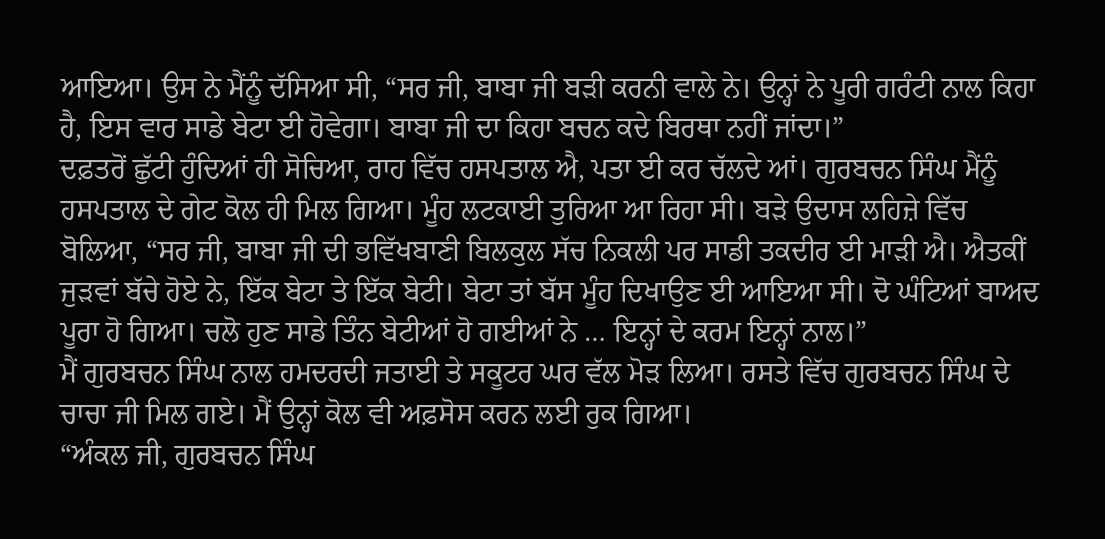ਆਇਆ। ਉਸ ਨੇ ਮੈਂਨੂੰ ਦੱਸਿਆ ਸੀ, “ਸਰ ਜੀ, ਬਾਬਾ ਜੀ ਬੜੀ ਕਰਨੀ ਵਾਲੇ ਨੇ। ਉਨ੍ਹਾਂ ਨੇ ਪੂਰੀ ਗਰੰਟੀ ਨਾਲ ਕਿਹਾ ਹੈ, ਇਸ ਵਾਰ ਸਾਡੇ ਬੇਟਾ ਈ ਹੋਵੇਗਾ। ਬਾਬਾ ਜੀ ਦਾ ਕਿਹਾ ਬਚਨ ਕਦੇ ਬਿਰਥਾ ਨਹੀਂ ਜਾਂਦਾ।”
ਦਫ਼ਤਰੋਂ ਛੁੱਟੀ ਹੁੰਦਿਆਂ ਹੀ ਸੋਚਿਆ, ਰਾਹ ਵਿੱਚ ਹਸਪਤਾਲ ਐ, ਪਤਾ ਈ ਕਰ ਚੱਲਦੇ ਆਂ। ਗੁਰਬਚਨ ਸਿੰਘ ਮੈਂਨੂੰ ਹਸਪਤਾਲ ਦੇ ਗੇਟ ਕੋਲ ਹੀ ਮਿਲ ਗਿਆ। ਮੂੰਹ ਲਟਕਾਈ ਤੁਰਿਆ ਆ ਰਿਹਾ ਸੀ। ਬੜੇ ਉਦਾਸ ਲਹਿਜ਼ੇ ਵਿੱਚ ਬੋਲਿਆ, “ਸਰ ਜੀ, ਬਾਬਾ ਜੀ ਦੀ ਭਵਿੱਖਬਾਣੀ ਬਿਲਕੁਲ ਸੱਚ ਨਿਕਲੀ ਪਰ ਸਾਡੀ ਤਕਦੀਰ ਈ ਮਾੜੀ ਐ। ਐਤਕੀਂ ਜੁੜਵਾਂ ਬੱਚੇ ਹੋਏ ਨੇ, ਇੱਕ ਬੇਟਾ ਤੇ ਇੱਕ ਬੇਟੀ। ਬੇਟਾ ਤਾਂ ਬੱਸ ਮੂੰਹ ਦਿਖਾਉਣ ਈ ਆਇਆ ਸੀ। ਦੋ ਘੰਟਿਆਂ ਬਾਅਦ ਪੂਰਾ ਹੋ ਗਿਆ। ਚਲੋ ਹੁਣ ਸਾਡੇ ਤਿੰਨ ਬੇਟੀਆਂ ਹੋ ਗਈਆਂ ਨੇ … ਇਨ੍ਹਾਂ ਦੇ ਕਰਮ ਇਨ੍ਹਾਂ ਨਾਲ।”
ਮੈਂ ਗੁਰਬਚਨ ਸਿੰਘ ਨਾਲ ਹਮਦਰਦੀ ਜਤਾਈ ਤੇ ਸਕੂਟਰ ਘਰ ਵੱਲ ਮੋੜ ਲਿਆ। ਰਸਤੇ ਵਿੱਚ ਗੁਰਬਚਨ ਸਿੰਘ ਦੇ ਚਾਚਾ ਜੀ ਮਿਲ ਗਏ। ਮੈਂ ਉਨ੍ਹਾਂ ਕੋਲ ਵੀ ਅਫ਼ਸੋਸ ਕਰਨ ਲਈ ਰੁਕ ਗਿਆ।
“ਅੰਕਲ ਜੀ, ਗੁਰਬਚਨ ਸਿੰਘ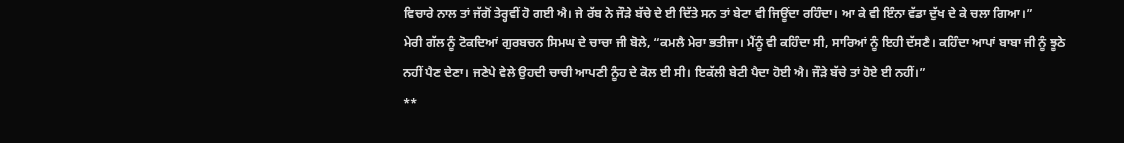ਵਿਚਾਰੇ ਨਾਲ ਤਾਂ ਜੱਗੋਂ ਤੇਰ੍ਹਵੀਂ ਹੋ ਗਈ ਐ। ਜੇ ਰੱਬ ਨੇ ਜੌੜੇ ਬੱਚੇ ਦੇ ਈ ਦਿੱਤੇ ਸਨ ਤਾਂ ਬੇਟਾ ਵੀ ਜਿਊਂਦਾ ਰਹਿੰਦਾ। ਆ ਕੇ ਵੀ ਇੰਨਾ ਵੱਡਾ ਦੁੱਖ ਦੇ ਕੇ ਚਲਾ ਗਿਆ।”
ਮੇਰੀ ਗੱਲ ਨੂੰ ਟੋਕਦਿਆਂ ਗੁਰਬਚਨ ਸਿਮਘ ਦੇ ਚਾਚਾ ਜੀ ਬੋਲੇ, “ਕਮਲੈ ਮੇਰਾ ਭਤੀਜਾ। ਮੈਂਨੂੰ ਵੀ ਕਹਿੰਦਾ ਸੀ, ਸਾਰਿਆਂ ਨੂੰ ਇਹੀ ਦੱਸਣੈ। ਕਹਿੰਦਾ ਆਪਾਂ ਬਾਬਾ ਜੀ ਨੂੰ ਝੂਠੇ ਨਹੀਂ ਪੈਣ ਦੇਣਾ। ਜਣੇਪੇ ਵੇਲੇ ਉਹਦੀ ਚਾਚੀ ਆਪਣੀ ਨੂੰਹ ਦੇ ਕੋਲ ਈ ਸੀ। ਇਕੱਲੀ ਬੇਟੀ ਪੈਦਾ ਹੋਈ ਐ। ਜੌੜੇ ਬੱਚੇ ਤਾਂ ਹੋਏ ਈ ਨਹੀਂ।”
**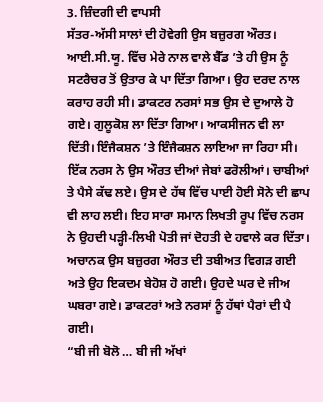3. ਜ਼ਿੰਦਗੀ ਦੀ ਵਾਪਸੀ
ਸੱਤਰ-ਅੱਸੀ ਸਾਲਾਂ ਦੀ ਹੋਵੇਗੀ ਉਸ ਬਜ਼ੁਰਗ ਔਰਤ। ਆਈ.ਸੀ.ਯੂ. ਵਿੱਚ ਮੇਰੇ ਨਾਲ ਵਾਲੇ ਬੈੱਡ ’ਤੇ ਹੀ ਉਸ ਨੂੰ ਸਟਰੈਚਰ ਤੋਂ ਉਤਾਰ ਕੇ ਪਾ ਦਿੱਤਾ ਗਿਆ। ਉਹ ਦਰਦ ਨਾਲ ਕਰਾਹ ਰਹੀ ਸੀ। ਡਾਕਟਰ ਨਰਸਾਂ ਸਭ ਉਸ ਦੇ ਦੁਆਲੇ ਹੋ ਗਏ। ਗੁਲੂਕੋਸ਼ ਲਾ ਦਿੱਤਾ ਗਿਆ। ਆਕਸੀਜਨ ਵੀ ਲਾ ਦਿੱਤੀ। ਇੰਜੈਕਸ਼ਨ ’ਤੇ ਇੰਜੈਕਸ਼ਨ ਲਾਇਆ ਜਾ ਰਿਹਾ ਸੀ।
ਇੱਕ ਨਰਸ ਨੇ ਉਸ ਔਰਤ ਦੀਆਂ ਜੇਬਾਂ ਫਰੋਲੀਆਂ। ਚਾਬੀਆਂ ਤੇ ਪੈਸੇ ਕੱਢ ਲਏ। ਉਸ ਦੇ ਹੱਥ ਵਿੱਚ ਪਾਈ ਹੋਈ ਸੋਨੇ ਦੀ ਛਾਪ ਵੀ ਲਾਹ ਲਈ। ਇਹ ਸਾਰਾ ਸਮਾਨ ਲਿਖਤੀ ਰੂਪ ਵਿੱਚ ਨਰਸ ਨੇ ਉਹਦੀ ਪੜ੍ਹੀ-ਲਿਖੀ ਪੋਤੀ ਜਾਂ ਦੋਹਤੀ ਦੇ ਹਵਾਲੇ ਕਰ ਦਿੱਤਾ।
ਅਚਾਨਕ ਉਸ ਬਜ਼ੁਰਗ ਔਰਤ ਦੀ ਤਬੀਅਤ ਵਿਗੜ ਗਈ ਅਤੇ ਉਹ ਇਕਦਮ ਬੇਹੋਸ਼ ਹੋ ਗਈ। ਉਹਦੇ ਘਰ ਦੇ ਜੀਅ ਘਬਰਾ ਗਏ। ਡਾਕਟਰਾਂ ਅਤੇ ਨਰਸਾਂ ਨੂੰ ਹੱਥਾਂ ਪੈਰਾਂ ਦੀ ਪੈ ਗਈ।
“ਬੀ ਜੀ ਬੋਲੋ … ਬੀ ਜੀ ਅੱਖਾਂ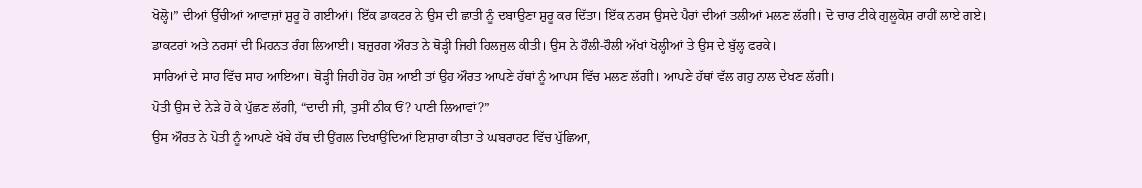ਖੋਲ੍ਹੋ।” ਦੀਆਂ ਉੱਚੀਆਂ ਆਵਾਜ਼ਾਂ ਸ਼ੁਰੂ ਹੋ ਗਈਆਂ। ਇੱਕ ਡਾਕਟਰ ਨੇ ਉਸ ਦੀ ਛਾਤੀ ਨੂੰ ਦਬਾਉਣਾ ਸ਼ੁਰੂ ਕਰ ਦਿੱਤਾ। ਇੱਕ ਨਰਸ ਉਸਦੇ ਪੈਰਾਂ ਦੀਆਂ ਤਲੀਆਂ ਮਲਣ ਲੱਗੀ। ਦੋ ਚਾਰ ਟੀਕੇ ਗੁਲੂਕੋਸ਼ ਰਾਹੀਂ ਲਾਏ ਗਏ।
ਡਾਕਟਰਾਂ ਅਤੇ ਨਰਸਾਂ ਦੀ ਮਿਹਨਤ ਰੰਗ ਲਿਆਈ। ਬਜ਼ੁਰਗ ਔਰਤ ਨੇ ਥੋੜ੍ਹੀ ਜਿਹੀ ਹਿਲਜੁਲ ਕੀਤੀ। ਉਸ ਨੇ ਹੌਲੀ-ਹੌਲੀ ਅੱਖਾਂ ਖੋਲ੍ਹੀਆਂ ਤੇ ਉਸ ਦੇ ਬੁੱਲ੍ਹ ਫਰਕੇ।
ਸਾਰਿਆਂ ਦੇ ਸਾਹ ਵਿੱਚ ਸਾਹ ਆਇਆ। ਥੋੜ੍ਹੀ ਜਿਹੀ ਹੋਰ ਹੋਸ਼ ਆਈ ਤਾਂ ਉਹ ਔਰਤ ਆਪਣੇ ਹੱਥਾਂ ਨੂੰ ਆਪਸ ਵਿੱਚ ਮਲਣ ਲੱਗੀ। ਆਪਣੇ ਹੱਥਾਂ ਵੱਲ ਗਹੁ ਨਾਲ ਦੇਖਣ ਲੱਗੀ।
ਪੋਤੀ ਉਸ ਦੇ ਨੇੜੇ ਹੋ ਕੇ ਪੁੱਛਣ ਲੱਗੀ, “ਦਾਦੀ ਜੀ, ਤੁਸੀਂ ਠੀਕ ਓਂ? ਪਾਣੀ ਲਿਆਵਾਂ?”
ਉਸ ਔਰਤ ਨੇ ਪੋਤੀ ਨੂੰ ਆਪਣੇ ਖੱਬੇ ਹੱਥ ਦੀ ਉਂਗਲ ਦਿਖਾਉਂਦਿਆਂ ਇਸ਼ਾਰਾ ਕੀਤਾ ਤੇ ਘਬਰਾਹਟ ਵਿੱਚ ਪੁੱਛਿਆ,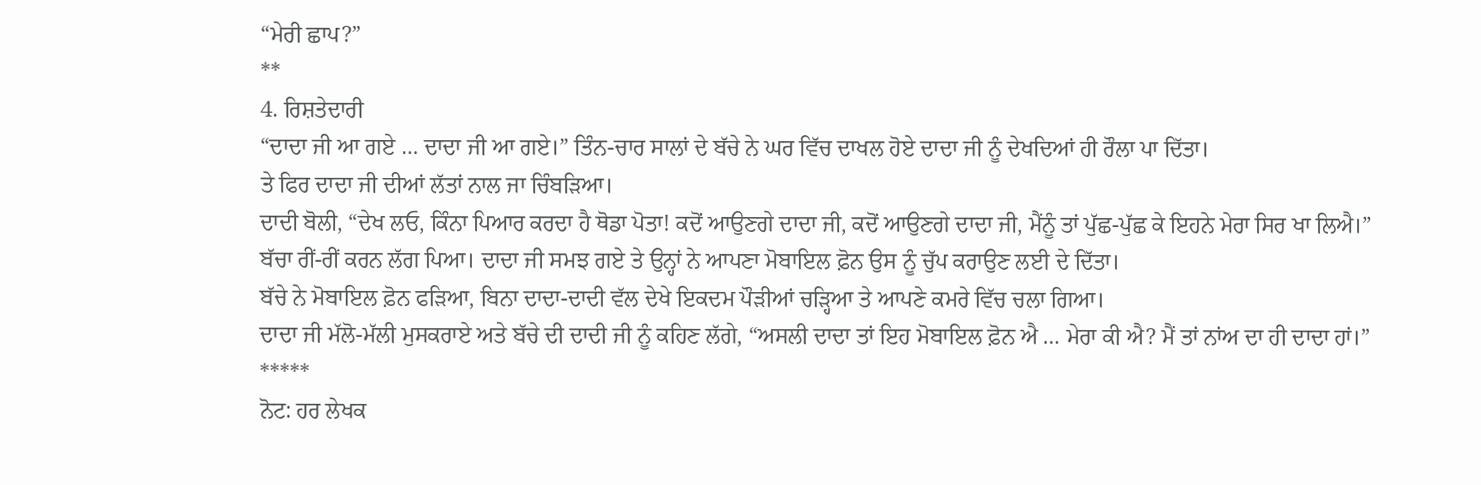“ਮੇਰੀ ਛਾਪ?”
**
4. ਰਿਸ਼ਤੇਦਾਰੀ
“ਦਾਦਾ ਜੀ ਆ ਗਏ … ਦਾਦਾ ਜੀ ਆ ਗਏ।” ਤਿੰਨ-ਚਾਰ ਸਾਲਾਂ ਦੇ ਬੱਚੇ ਨੇ ਘਰ ਵਿੱਚ ਦਾਖਲ ਹੋਏ ਦਾਦਾ ਜੀ ਨੂੰ ਦੇਖਦਿਆਂ ਹੀ ਰੌਲਾ ਪਾ ਦਿੱਤਾ।
ਤੇ ਫਿਰ ਦਾਦਾ ਜੀ ਦੀਆਂ ਲੱਤਾਂ ਨਾਲ ਜਾ ਚਿੰਬੜਿਆ।
ਦਾਦੀ ਬੋਲੀ, “ਦੇਖ ਲਓ, ਕਿੰਨਾ ਪਿਆਰ ਕਰਦਾ ਹੈ ਥੋਡਾ ਪੋਤਾ! ਕਦੋਂ ਆਉਣਗੇ ਦਾਦਾ ਜੀ, ਕਦੋਂ ਆਉਣਗੇ ਦਾਦਾ ਜੀ, ਮੈਂਨੂੰ ਤਾਂ ਪੁੱਛ-ਪੁੱਛ ਕੇ ਇਹਨੇ ਮੇਰਾ ਸਿਰ ਖਾ ਲਿਐ।”
ਬੱਚਾ ਰੀਂ-ਰੀਂ ਕਰਨ ਲੱਗ ਪਿਆ। ਦਾਦਾ ਜੀ ਸਮਝ ਗਏ ਤੇ ਉਨ੍ਹਾਂ ਨੇ ਆਪਣਾ ਮੋਬਾਇਲ ਫ਼ੋਨ ਉਸ ਨੂੰ ਚੁੱਪ ਕਰਾਉਣ ਲਈ ਦੇ ਦਿੱਤਾ।
ਬੱਚੇ ਨੇ ਮੋਬਾਇਲ ਫ਼ੋਨ ਫੜਿਆ, ਬਿਨਾ ਦਾਦਾ-ਦਾਦੀ ਵੱਲ ਦੇਖੇ ਇਕਦਮ ਪੌੜੀਆਂ ਚੜ੍ਹਿਆ ਤੇ ਆਪਣੇ ਕਮਰੇ ਵਿੱਚ ਚਲਾ ਗਿਆ।
ਦਾਦਾ ਜੀ ਮੱਲੋ-ਮੱਲੀ ਮੁਸਕਰਾਏ ਅਤੇ ਬੱਚੇ ਦੀ ਦਾਦੀ ਜੀ ਨੂੰ ਕਹਿਣ ਲੱਗੇ, “ਅਸਲੀ ਦਾਦਾ ਤਾਂ ਇਹ ਮੋਬਾਇਲ ਫ਼ੋਨ ਐ … ਮੇਰਾ ਕੀ ਐ? ਮੈਂ ਤਾਂ ਨਾਂਅ ਦਾ ਹੀ ਦਾਦਾ ਹਾਂ।”
*****
ਨੋਟ: ਹਰ ਲੇਖਕ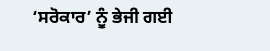‘ਸਰੋਕਾਰ’ ਨੂੰ ਭੇਜੀ ਗਈ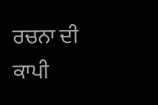ਰਚਨਾ ਦੀ ਕਾਪੀ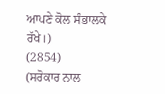ਆਪਣੇ ਕੋਲ ਸੰਭਾਲਕੇ ਰੱਖੇ।)
(2854)
(ਸਰੋਕਾਰ ਨਾਲ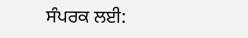ਸੰਪਰਕ ਲਈ: